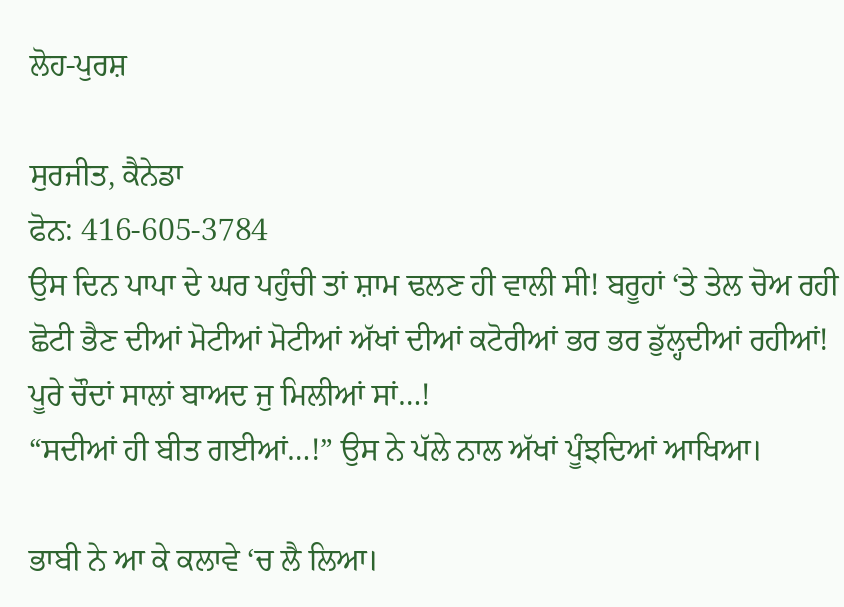ਲੋਹ-ਪੁਰਸ਼

ਸੁਰਜੀਤ, ਕੈਨੇਡਾ
ਫੋਨ: 416-605-3784
ਉਸ ਦਿਨ ਪਾਪਾ ਦੇ ਘਰ ਪਹੁੰਚੀ ਤਾਂ ਸ਼ਾਮ ਢਲਣ ਹੀ ਵਾਲੀ ਸੀ! ਬਰੂਹਾਂ ‘ਤੇ ਤੇਲ ਚੋਅ ਰਹੀ ਛੋਟੀ ਭੈਣ ਦੀਆਂ ਮੋਟੀਆਂ ਮੋਟੀਆਂ ਅੱਖਾਂ ਦੀਆਂ ਕਟੋਰੀਆਂ ਭਰ ਭਰ ਡੁੱਲ੍ਹਦੀਆਂ ਰਹੀਆਂ! ਪੂਰੇ ਚੌਦਾਂ ਸਾਲਾਂ ਬਾਅਦ ਜੁ ਮਿਲੀਆਂ ਸਾਂ…!
“ਸਦੀਆਂ ਹੀ ਬੀਤ ਗਈਆਂ…!” ਉਸ ਨੇ ਪੱਲੇ ਨਾਲ ਅੱਖਾਂ ਪੂੰਝਦਿਆਂ ਆਖਿਆ।

ਭਾਬੀ ਨੇ ਆ ਕੇ ਕਲਾਵੇ ‘ਚ ਲੈ ਲਿਆ।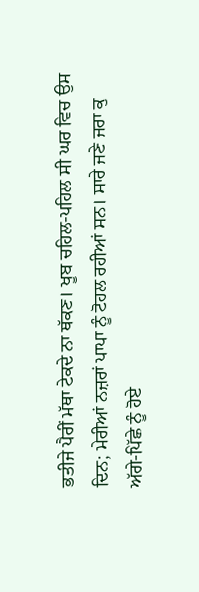ਭਤੀਜੇ ਪੈਰੀਂ ਮੱਥਾ ਟੇਕਦੇ ਨਾ ਥੱਕਣ। ਖੂਬ ਚਹਿਲ-ਪਹਿਲ ਸੀ ਘਰ ਵਿਚ ਉਸ ਦਿਨ; ਮੇਰੀਆਂ ਨਜ਼ਰਾਂ ਪਾਪਾ ਨੂੰ ਟੋਹਲ ਰਹੀਆਂ ਸਨ। ਸਾਰੇ ਜਣੇ ਜਰਾ ਕੁ ਅੱਗੇ-ਪਿੱਛੇ ਨੂੰ ਹੋਏ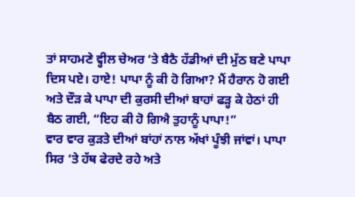ਤਾਂ ਸਾਹਮਣੇ ਵ੍ਹੀਲ ਚੇਅਰ ‘ਤੇ ਬੈਠੈ ਹੱਡੀਆਂ ਦੀ ਮੁੱਠ ਬਣੇ ਪਾਪਾ ਦਿਸ ਪਏ। ਹਾਏ! ਪਾਪਾ ਨੂੰ ਕੀ ਹੋ ਗਿਆ? ਮੈਂ ਹੈਰਾਨ ਹੋ ਗਈ ਅਤੇ ਦੌੜ ਕੇ ਪਾਪਾ ਦੀ ਕੁਰਸੀ ਦੀਆਂ ਬਾਹਾਂ ਫੜ੍ਹ ਕੇ ਹੇਠਾਂ ਹੀ ਬੈਠ ਗਈ, “ਇਹ ਕੀ ਹੋ ਗਿਐ ਤੁਹਾਨੂੰ ਪਾਪਾ!”
ਵਾਰ ਵਾਰ ਕੁੜਤੇ ਦੀਆਂ ਬਾਂਹਾਂ ਨਾਲ ਅੱਖਾਂ ਪੂੰਝੀ ਜਾਂਵਾਂ। ਪਾਪਾ ਸਿਰ ‘ਤੇ ਹੱਥ ਫੇਰਦੇ ਰਹੇ ਅਤੇ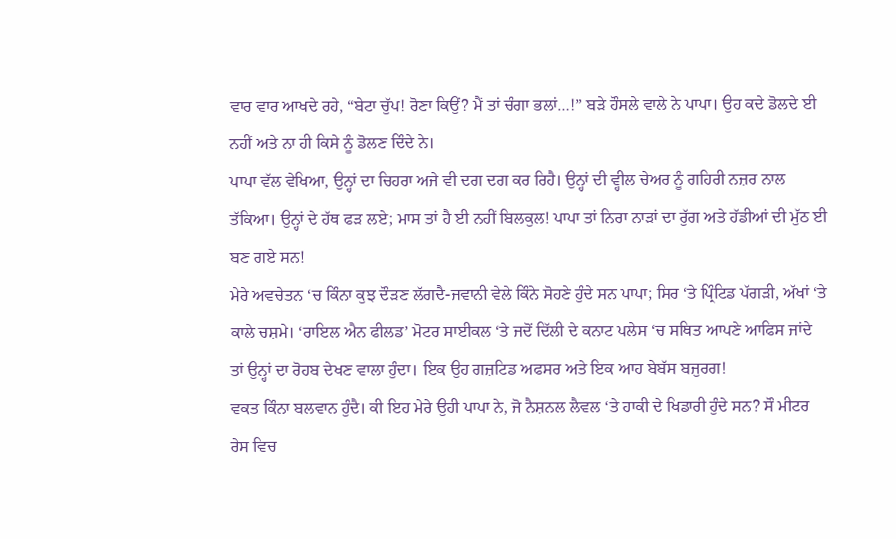ਵਾਰ ਵਾਰ ਆਖਦੇ ਰਹੇ, “ਬੇਟਾ ਚੁੱਪ! ਰੋਣਾ ਕਿਉਂ? ਮੈਂ ਤਾਂ ਚੰਗਾ ਭਲਾਂ…!” ਬੜੇ ਹੌਸਲੇ ਵਾਲੇ ਨੇ ਪਾਪਾ। ਉਹ ਕਦੇ ਡੋਲਦੇ ਈ ਨਹੀਂ ਅਤੇ ਨਾ ਹੀ ਕਿਸੇ ਨੂੰ ਡੋਲਣ ਦਿੰਦੇ ਨੇ।
ਪਾਪਾ ਵੱਲ ਵੇਖਿਆ, ਉਨ੍ਹਾਂ ਦਾ ਚਿਹਰਾ ਅਜੇ ਵੀ ਦਗ ਦਗ ਕਰ ਰਿਹੈ। ਉਨ੍ਹਾਂ ਦੀ ਵ੍ਹੀਲ ਚੇਅਰ ਨੂੰ ਗਹਿਰੀ ਨਜ਼ਰ ਨਾਲ ਤੱਕਿਆ। ਉਨ੍ਹਾਂ ਦੇ ਹੱਥ ਫੜ ਲਏ; ਮਾਸ ਤਾਂ ਹੈ ਈ ਨਹੀਂ ਬਿਲਕੁਲ! ਪਾਪਾ ਤਾਂ ਨਿਰਾ ਨਾੜਾਂ ਦਾ ਰੁੱਗ ਅਤੇ ਹੱਡੀਆਂ ਦੀ ਮੁੱਠ ਈ ਬਣ ਗਏ ਸਨ!
ਮੇਰੇ ਅਵਚੇਤਨ ‘ਚ ਕਿੰਨਾ ਕੁਝ ਦੌੜਣ ਲੱਗਦੈ-ਜਵਾਨੀ ਵੇਲੇ ਕਿੰਨੇ ਸੋਹਣੇ ਹੁੰਦੇ ਸਨ ਪਾਪਾ; ਸਿਰ ‘ਤੇ ਪ੍ਰਿੰਟਿਡ ਪੱਗੜੀ, ਅੱਖਾਂ ‘ਤੇ ਕਾਲੇ ਚਸ਼ਮੇ। ‘ਰਾਇਲ ਐਨ ਫੀਲਡ’ ਮੋਟਰ ਸਾਈਕਲ ‘ਤੇ ਜਦੋਂ ਦਿੱਲੀ ਦੇ ਕਨਾਟ ਪਲੇਸ ‘ਚ ਸਥਿਤ ਆਪਣੇ ਆਫਿਸ ਜਾਂਦੇ ਤਾਂ ਉਨ੍ਹਾਂ ਦਾ ਰੋਹਬ ਦੇਖਣ ਵਾਲਾ ਹੁੰਦਾ। ਇਕ ਉਹ ਗਜ਼ਟਿਡ ਅਫਸਰ ਅਤੇ ਇਕ ਆਹ ਬੇਬੱਸ ਬਜੁਰਗ!
ਵਕਤ ਕਿੰਨਾ ਬਲਵਾਨ ਹੁੰਦੈ। ਕੀ ਇਹ ਮੇਰੇ ਉਹੀ ਪਾਪਾ ਨੇ, ਜੋ ਨੈਸ਼ਨਲ ਲੈਵਲ ‘ਤੇ ਹਾਕੀ ਦੇ ਖਿਡਾਰੀ ਹੁੰਦੇ ਸਨ? ਸੌ ਮੀਟਰ ਰੇਸ ਵਿਚ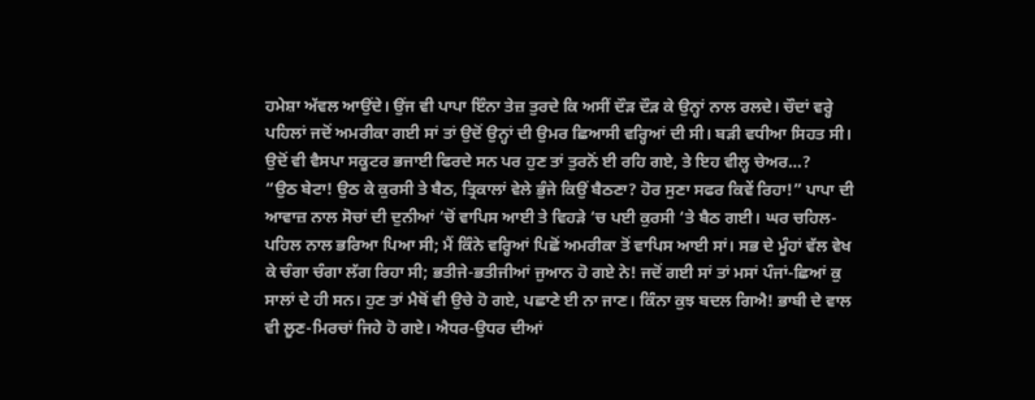ਹਮੇਸ਼ਾ ਅੱਵਲ ਆਉਂਦੇ। ਉਂਜ ਵੀ ਪਾਪਾ ਇੰਨਾ ਤੇਜ਼ ਤੁਰਦੇ ਕਿ ਅਸੀਂ ਦੌੜ ਦੌੜ ਕੇ ਉਨ੍ਹਾਂ ਨਾਲ ਰਲਦੇ। ਚੌਦਾਂ ਵਰ੍ਹੇ ਪਹਿਲਾਂ ਜਦੋਂ ਅਮਰੀਕਾ ਗਈ ਸਾਂ ਤਾਂ ਉਦੋਂ ਉਨ੍ਹਾਂ ਦੀ ਉਮਰ ਛਿਆਸੀ ਵਰ੍ਹਿਆਂ ਦੀ ਸੀ। ਬੜੀ ਵਧੀਆ ਸਿਹਤ ਸੀ। ਉਦੋਂ ਵੀ ਵੈਸਪਾ ਸਕੂਟਰ ਭਜਾਈ ਫਿਰਦੇ ਸਨ ਪਰ ਹੁਣ ਤਾਂ ਤੁਰਨੋਂ ਈ ਰਹਿ ਗਏ, ਤੇ ਇਹ ਵੀਲ੍ਹ ਚੇਅਰ…?
“ਉਠ ਬੇਟਾ! ਉਠ ਕੇ ਕੁਰਸੀ ਤੇ ਬੈਠ, ਤ੍ਰਿਕਾਲਾਂ ਵੇਲੇ ਭੁੰਜੇ ਕਿਉਂ ਬੈਠਣਾ? ਹੋਰ ਸੁਣਾ ਸਫਰ ਕਿਵੇਂ ਰਿਹਾ!” ਪਾਪਾ ਦੀ ਆਵਾਜ਼ ਨਾਲ ਸੋਚਾਂ ਦੀ ਦੁਨੀਆਂ ‘ਚੋਂ ਵਾਪਿਸ ਆਈ ਤੇ ਵਿਹੜੇ ‘ਚ ਪਈ ਕੁਰਸੀ ‘ਤੇ ਬੈਠ ਗਈ। ਘਰ ਚਹਿਲ-ਪਹਿਲ ਨਾਲ ਭਰਿਆ ਪਿਆ ਸੀ; ਮੈਂ ਕਿੰਨੇ ਵਰ੍ਹਿਆਂ ਪਿਛੋਂ ਅਮਰੀਕਾ ਤੋਂ ਵਾਪਿਸ ਆਈ ਸਾਂ। ਸਭ ਦੇ ਮੂੰਹਾਂ ਵੱਲ ਵੇਖ ਕੇ ਚੰਗਾ ਚੰਗਾ ਲੱਗ ਰਿਹਾ ਸੀ; ਭਤੀਜੇ-ਭਤੀਜੀਆਂ ਜੁਆਨ ਹੋ ਗਏ ਨੇ! ਜਦੋਂ ਗਈ ਸਾਂ ਤਾਂ ਮਸਾਂ ਪੰਜਾਂ-ਛਿਆਂ ਕੁ ਸਾਲਾਂ ਦੇ ਹੀ ਸਨ। ਹੁਣ ਤਾਂ ਮੈਥੋਂ ਵੀ ਉਚੇ ਹੋ ਗਏ, ਪਛਾਣੇ ਈ ਨਾ ਜਾਣ। ਕਿੰਨਾ ਕੁਝ ਬਦਲ ਗਿਐ! ਭਾਬੀ ਦੇ ਵਾਲ ਵੀ ਲੂਣ-ਮਿਰਚਾਂ ਜਿਹੇ ਹੋ ਗਏ। ਐਧਰ-ਉਧਰ ਦੀਆਂ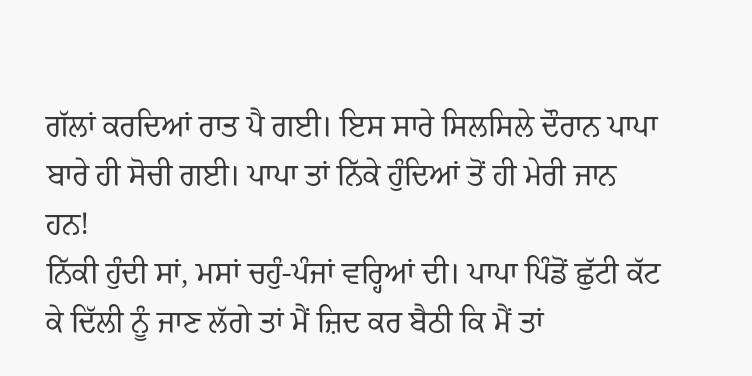ਗੱਲਾਂ ਕਰਦਿਆਂ ਰਾਤ ਪੈ ਗਈ। ਇਸ ਸਾਰੇ ਸਿਲਸਿਲੇ ਦੌਰਾਨ ਪਾਪਾ ਬਾਰੇ ਹੀ ਸੋਚੀ ਗਈ। ਪਾਪਾ ਤਾਂ ਨਿੱਕੇ ਹੁੰਦਿਆਂ ਤੋਂ ਹੀ ਮੇਰੀ ਜਾਨ ਹਨ!
ਨਿੱਕੀ ਹੁੰਦੀ ਸਾਂ, ਮਸਾਂ ਚਹੁੰ-ਪੰਜਾਂ ਵਰ੍ਹਿਆਂ ਦੀ। ਪਾਪਾ ਪਿੰਡੋਂ ਛੁੱਟੀ ਕੱਟ ਕੇ ਦਿੱਲੀ ਨੂੰ ਜਾਣ ਲੱਗੇ ਤਾਂ ਮੈਂ ਜ਼ਿਦ ਕਰ ਬੈਠੀ ਕਿ ਮੈਂ ਤਾਂ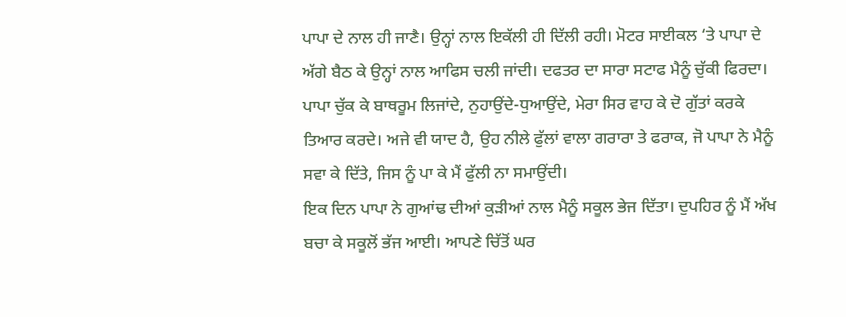ਪਾਪਾ ਦੇ ਨਾਲ ਹੀ ਜਾਣੈ। ਉਨ੍ਹਾਂ ਨਾਲ ਇਕੱਲੀ ਹੀ ਦਿੱਲੀ ਰਹੀ। ਮੋਟਰ ਸਾਈਕਲ ‘ਤੇ ਪਾਪਾ ਦੇ ਅੱਗੇ ਬੈਠ ਕੇ ਉਨ੍ਹਾਂ ਨਾਲ ਆਫਿਸ ਚਲੀ ਜਾਂਦੀ। ਦਫਤਰ ਦਾ ਸਾਰਾ ਸਟਾਫ ਮੈਨੂੰ ਚੁੱਕੀ ਫਿਰਦਾ। ਪਾਪਾ ਚੁੱਕ ਕੇ ਬਾਥਰੂਮ ਲਿਜਾਂਦੇ, ਨੁਹਾਉਂਦੇ-ਧੁਆਉਂਦੇ, ਮੇਰਾ ਸਿਰ ਵਾਹ ਕੇ ਦੋ ਗੁੱਤਾਂ ਕਰਕੇ ਤਿਆਰ ਕਰਦੇ। ਅਜੇ ਵੀ ਯਾਦ ਹੈ, ਉਹ ਨੀਲੇ ਫੁੱਲਾਂ ਵਾਲਾ ਗਰਾਰਾ ਤੇ ਫਰਾਕ, ਜੋ ਪਾਪਾ ਨੇ ਮੈਨੂੰ ਸਵਾ ਕੇ ਦਿੱਤੇ, ਜਿਸ ਨੂੰ ਪਾ ਕੇ ਮੈਂ ਫੁੱਲੀ ਨਾ ਸਮਾਉਂਦੀ।
ਇਕ ਦਿਨ ਪਾਪਾ ਨੇ ਗੁਆਂਢ ਦੀਆਂ ਕੁੜੀਆਂ ਨਾਲ ਮੈਨੂੰ ਸਕੂਲ ਭੇਜ ਦਿੱਤਾ। ਦੁਪਹਿਰ ਨੂੰ ਮੈਂ ਅੱਖ ਬਚਾ ਕੇ ਸਕੂਲੋਂ ਭੱਜ ਆਈ। ਆਪਣੇ ਚਿੱਤੋਂ ਘਰ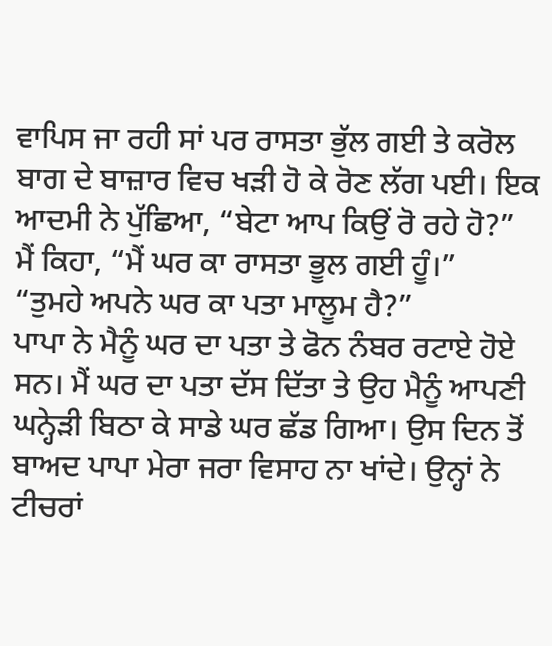ਵਾਪਿਸ ਜਾ ਰਹੀ ਸਾਂ ਪਰ ਰਾਸਤਾ ਭੁੱਲ ਗਈ ਤੇ ਕਰੋਲ ਬਾਗ ਦੇ ਬਾਜ਼ਾਰ ਵਿਚ ਖੜੀ ਹੋ ਕੇ ਰੋਣ ਲੱਗ ਪਈ। ਇਕ ਆਦਮੀ ਨੇ ਪੁੱਛਿਆ, “ਬੇਟਾ ਆਪ ਕਿਉਂ ਰੋ ਰਹੇ ਹੋ?”
ਮੈਂ ਕਿਹਾ, “ਮੈਂ ਘਰ ਕਾ ਰਾਸਤਾ ਭੂਲ ਗਈ ਹੂੰ।”
“ਤੁਮਹੇ ਅਪਨੇ ਘਰ ਕਾ ਪਤਾ ਮਾਲੂਮ ਹੈ?”
ਪਾਪਾ ਨੇ ਮੈਨੂੰ ਘਰ ਦਾ ਪਤਾ ਤੇ ਫੋਨ ਨੰਬਰ ਰਟਾਏ ਹੋਏ ਸਨ। ਮੈਂ ਘਰ ਦਾ ਪਤਾ ਦੱਸ ਦਿੱਤਾ ਤੇ ਉਹ ਮੈਨੂੰ ਆਪਣੀ ਘਨ੍ਹੇੜੀ ਬਿਠਾ ਕੇ ਸਾਡੇ ਘਰ ਛੱਡ ਗਿਆ। ਉਸ ਦਿਨ ਤੋਂ ਬਾਅਦ ਪਾਪਾ ਮੇਰਾ ਜਰਾ ਵਿਸਾਹ ਨਾ ਖਾਂਦੇ। ਉਨ੍ਹਾਂ ਨੇ ਟੀਚਰਾਂ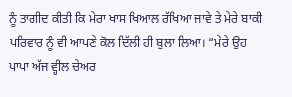ਨੂੰ ਤਾਗੀਦ ਕੀਤੀ ਕਿ ਮੇਰਾ ਖਾਸ ਖਿਆਲ ਰੱਖਿਆ ਜਾਵੇ ਤੇ ਮੇਰੇ ਬਾਕੀ ਪਰਿਵਾਰ ਨੂੰ ਵੀ ਆਪਣੇ ਕੋਲ ਦਿੱਲੀ ਹੀ ਬੁਲਾ ਲਿਆ। “ਮੇਰੇ ਉਹ ਪਾਪਾ ਅੱਜ ਵ੍ਹੀਲ ਚੇਅਰ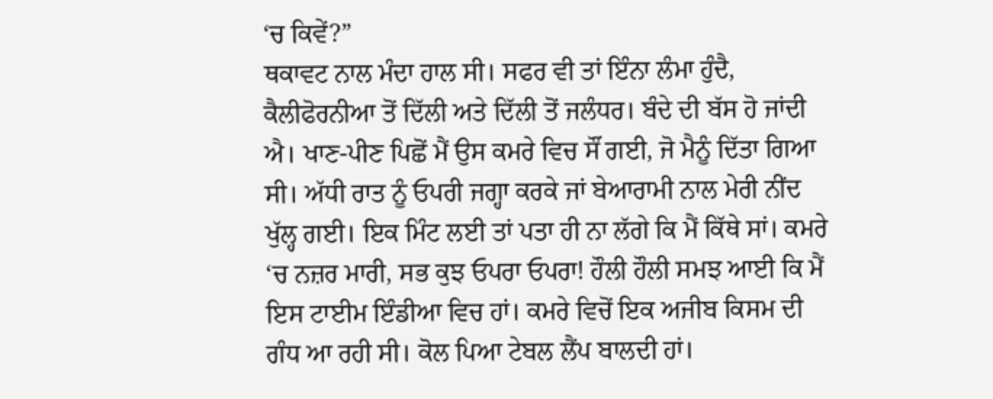‘ਚ ਕਿਵੇਂ?”
ਥਕਾਵਟ ਨਾਲ ਮੰਦਾ ਹਾਲ ਸੀ। ਸਫਰ ਵੀ ਤਾਂ ਇੰਨਾ ਲੰਮਾ ਹੁੰਦੈ, ਕੈਲੀਫੋਰਨੀਆ ਤੋਂ ਦਿੱਲੀ ਅਤੇ ਦਿੱਲੀ ਤੋਂ ਜਲੰਧਰ। ਬੰਦੇ ਦੀ ਬੱਸ ਹੋ ਜਾਂਦੀ ਐ। ਖਾਣ-ਪੀਣ ਪਿਛੋਂ ਮੈਂ ਉਸ ਕਮਰੇ ਵਿਚ ਸੌਂ ਗਈ, ਜੋ ਮੈਨੂੰ ਦਿੱਤਾ ਗਿਆ ਸੀ। ਅੱਧੀ ਰਾਤ ਨੂੰ ਓਪਰੀ ਜਗ੍ਹਾ ਕਰਕੇ ਜਾਂ ਬੇਆਰਾਮੀ ਨਾਲ ਮੇਰੀ ਨੀਂਦ ਖੁੱਲ੍ਹ ਗਈ। ਇਕ ਮਿੰਟ ਲਈ ਤਾਂ ਪਤਾ ਹੀ ਨਾ ਲੱਗੇ ਕਿ ਮੈਂ ਕਿੱਥੇ ਸਾਂ। ਕਮਰੇ ‘ਚ ਨਜ਼ਰ ਮਾਰੀ, ਸਭ ਕੁਝ ਓਪਰਾ ਓਪਰਾ! ਹੌਲੀ ਹੌਲੀ ਸਮਝ ਆਈ ਕਿ ਮੈਂ ਇਸ ਟਾਈਮ ਇੰਡੀਆ ਵਿਚ ਹਾਂ। ਕਮਰੇ ਵਿਚੋਂ ਇਕ ਅਜੀਬ ਕਿਸਮ ਦੀ ਗੰਧ ਆ ਰਹੀ ਸੀ। ਕੋਲ ਪਿਆ ਟੇਬਲ ਲੈਂਪ ਬਾਲਦੀ ਹਾਂ।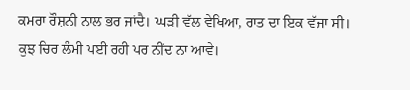ਕਮਰਾ ਰੌਸ਼ਨੀ ਨਾਲ ਭਰ ਜਾਂਦੈ। ਘੜੀ ਵੱਲ ਵੇਖਿਆ, ਰਾਤ ਦਾ ਇਕ ਵੱਜਾ ਸੀ। ਕੁਝ ਚਿਰ ਲੰਮੀ ਪਈ ਰਹੀ ਪਰ ਨੀਂਦ ਨਾ ਆਵੇ।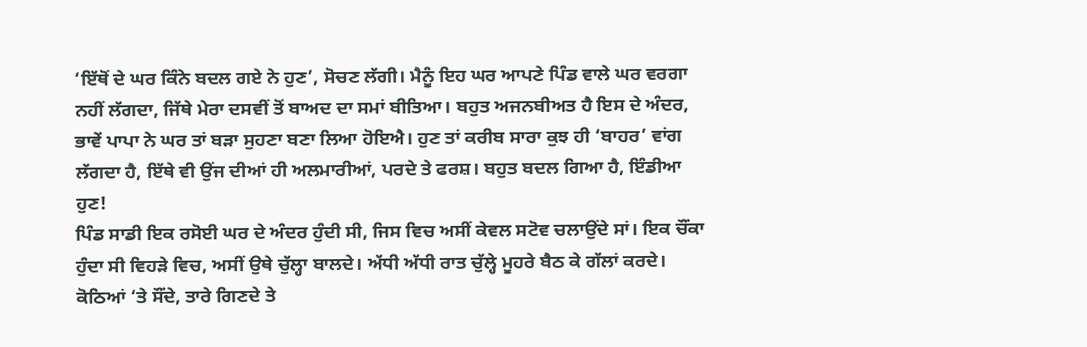‘ਇੱਥੋਂ ਦੇ ਘਰ ਕਿੰਨੇ ਬਦਲ ਗਏ ਨੇ ਹੁਣ’, ਸੋਚਣ ਲੱਗੀ। ਮੈਨੂੰ ਇਹ ਘਰ ਆਪਣੇ ਪਿੰਡ ਵਾਲੇ ਘਰ ਵਰਗਾ ਨਹੀਂ ਲੱਗਦਾ, ਜਿੱਥੇ ਮੇਰਾ ਦਸਵੀਂ ਤੋਂ ਬਾਅਦ ਦਾ ਸਮਾਂ ਬੀਤਿਆ। ਬਹੁਤ ਅਜਨਬੀਅਤ ਹੈ ਇਸ ਦੇ ਅੰਦਰ, ਭਾਵੇਂ ਪਾਪਾ ਨੇ ਘਰ ਤਾਂ ਬੜਾ ਸੁਹਣਾ ਬਣਾ ਲਿਆ ਹੋਇਐ। ਹੁਣ ਤਾਂ ਕਰੀਬ ਸਾਰਾ ਕੁਝ ਹੀ ‘ਬਾਹਰ’ ਵਾਂਗ ਲੱਗਦਾ ਹੈ, ਇੱਥੇ ਵੀ ਉਂਜ ਦੀਆਂ ਹੀ ਅਲਮਾਰੀਆਂ, ਪਰਦੇ ਤੇ ਫਰਸ਼। ਬਹੁਤ ਬਦਲ ਗਿਆ ਹੈ, ਇੰਡੀਆ ਹੁਣ!
ਪਿੰਡ ਸਾਡੀ ਇਕ ਰਸੋਈ ਘਰ ਦੇ ਅੰਦਰ ਹੁੰਦੀ ਸੀ, ਜਿਸ ਵਿਚ ਅਸੀਂ ਕੇਵਲ ਸਟੋਵ ਚਲਾਉਂਦੇ ਸਾਂ। ਇਕ ਚੌਂਕਾ ਹੁੰਦਾ ਸੀ ਵਿਹੜੇ ਵਿਚ, ਅਸੀਂ ਉਥੇ ਚੁੱਲ੍ਹਾ ਬਾਲਦੇ। ਅੱਧੀ ਅੱਧੀ ਰਾਤ ਚੁੱਲ੍ਹੇ ਮੂਹਰੇ ਬੈਠ ਕੇ ਗੱਲਾਂ ਕਰਦੇ। ਕੋਠਿਆਂ ‘ਤੇ ਸੌਂਦੇ, ਤਾਰੇ ਗਿਣਦੇ ਤੇ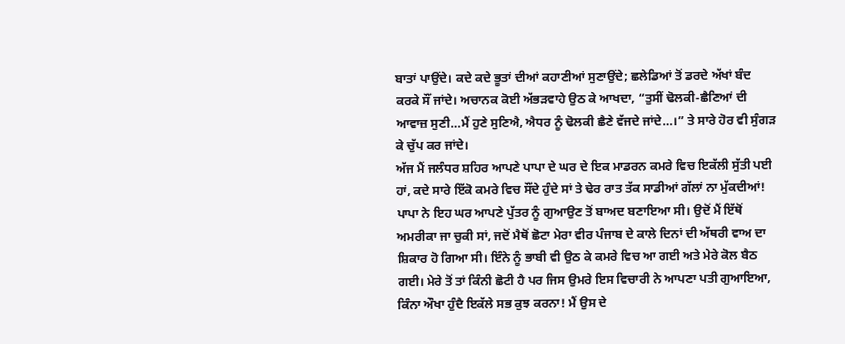ਬਾਤਾਂ ਪਾਉਂਦੇ। ਕਦੇ ਕਦੇ ਭੂਤਾਂ ਦੀਆਂ ਕਹਾਣੀਆਂ ਸੁਣਾਉਂਦੇ; ਛਲੇਡਿਆਂ ਤੋਂ ਡਰਦੇ ਅੱਖਾਂ ਬੰਦ ਕਰਕੇ ਸੌਂ ਜਾਂਦੇ। ਅਚਾਨਕ ਕੋਈ ਅੱਭੜਵਾਹੇ ਉਠ ਕੇ ਆਖਦਾ, “ਤੁਸੀਂ ਢੋਲਕੀ-ਛੈਣਿਆਂ ਦੀ ਆਵਾਜ਼ ਸੁਣੀ…ਮੈਂ ਹੁਣੇ ਸੁਣਿਐ, ਐਧਰ ਨੂੰ ਢੋਲਕੀ ਛੈਣੇ ਵੱਜਦੇ ਜਾਂਦੇ…।” ਤੇ ਸਾਰੇ ਹੋਰ ਵੀ ਸੁੰਗੜ ਕੇ ਚੁੱਪ ਕਰ ਜਾਂਦੇ।
ਅੱਜ ਮੈਂ ਜਲੰਧਰ ਸ਼ਹਿਰ ਆਪਣੇ ਪਾਪਾ ਦੇ ਘਰ ਦੇ ਇਕ ਮਾਡਰਨ ਕਮਰੇ ਵਿਚ ਇਕੱਲੀ ਸੁੱਤੀ ਪਈ ਹਾਂ, ਕਦੇ ਸਾਰੇ ਇੱਕੋ ਕਮਰੇ ਵਿਚ ਸੌਂਦੇ ਹੁੰਦੇ ਸਾਂ ਤੇ ਢੇਰ ਰਾਤ ਤੱਕ ਸਾਡੀਆਂ ਗੱਲਾਂ ਨਾ ਮੁੱਕਦੀਆਂ!
ਪਾਪਾ ਨੇ ਇਹ ਘਰ ਆਪਣੇ ਪੁੱਤਰ ਨੂੰ ਗੁਆਉਣ ਤੋਂ ਬਾਅਦ ਬਣਾਇਆ ਸੀ। ਉਦੋਂ ਮੈਂ ਇੱਥੋਂ ਅਮਰੀਕਾ ਜਾ ਚੁਕੀ ਸਾਂ, ਜਦੋਂ ਮੈਥੋਂ ਛੋਟਾ ਮੇਰਾ ਵੀਰ ਪੰਜਾਬ ਦੇ ਕਾਲੇ ਦਿਨਾਂ ਦੀ ਅੱਥਰੀ ਵਾਅ ਦਾ ਸ਼ਿਕਾਰ ਹੋ ਗਿਆ ਸੀ। ਇੰਨੇ ਨੂੰ ਭਾਬੀ ਵੀ ਉਠ ਕੇ ਕਮਰੇ ਵਿਚ ਆ ਗਈ ਅਤੇ ਮੇਰੇ ਕੋਲ ਬੈਠ ਗਈ। ਮੇਰੇ ਤੋਂ ਤਾਂ ਕਿੰਨੀ ਛੋਟੀ ਹੈ ਪਰ ਜਿਸ ਉਮਰੇ ਇਸ ਵਿਚਾਰੀ ਨੇ ਆਪਣਾ ਪਤੀ ਗੁਆਇਆ, ਕਿੰਨਾ ਔਖਾ ਹੁੰਦੈ ਇਕੱਲੇ ਸਭ ਕੁਝ ਕਰਨਾ! ਮੈਂ ਉਸ ਦੇ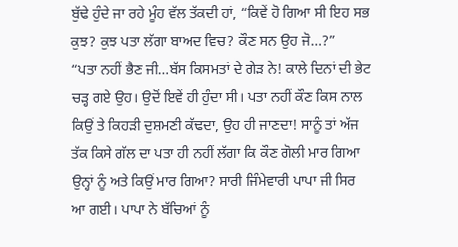ਬੁੱਢੇ ਹੁੰਦੇ ਜਾ ਰਹੇ ਮੂੰਹ ਵੱਲ ਤੱਕਦੀ ਹਾਂ, “ਕਿਵੇਂ ਹੋ ਗਿਆ ਸੀ ਇਹ ਸਭ ਕੁਝ? ਕੁਝ ਪਤਾ ਲੱਗਾ ਬਾਅਦ ਵਿਚ? ਕੌਣ ਸਨ ਉਹ ਜੋ…?”
“ਪਤਾ ਨਹੀਂ ਭੈਣ ਜੀ…ਬੱਸ ਕਿਸਮਤਾਂ ਦੇ ਗੇੜ ਨੇ! ਕਾਲੇ ਦਿਨਾਂ ਦੀ ਭੇਟ ਚੜ੍ਹ ਗਏ ਉਹ। ਉਦੋਂ ਇਵੇਂ ਹੀ ਹੁੰਦਾ ਸੀ। ਪਤਾ ਨਹੀਂ ਕੌਣ ਕਿਸ ਨਾਲ ਕਿਉਂ ਤੇ ਕਿਹੜੀ ਦੁਸ਼ਮਣੀ ਕੱਢਦਾ, ਉਹ ਹੀ ਜਾਣਦਾ! ਸਾਨੂੰ ਤਾਂ ਅੱਜ ਤੱਕ ਕਿਸੇ ਗੱਲ ਦਾ ਪਤਾ ਹੀ ਨਹੀਂ ਲੱਗਾ ਕਿ ਕੌਣ ਗੋਲੀ ਮਾਰ ਗਿਆ ਉਨ੍ਹਾਂ ਨੂੰ ਅਤੇ ਕਿਉਂ ਮਾਰ ਗਿਆ? ਸਾਰੀ ਜਿੰਮੇਵਾਰੀ ਪਾਪਾ ਜੀ ਸਿਰ ਆ ਗਈ। ਪਾਪਾ ਨੇ ਬੱਚਿਆਂ ਨੂੰ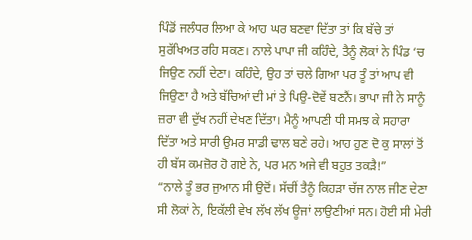ਪਿੰਡੋਂ ਜਲੰਧਰ ਲਿਆ ਕੇ ਆਹ ਘਰ ਬਣਵਾ ਦਿੱਤਾ ਤਾਂ ਕਿ ਬੱਚੇ ਤਾਂ ਸੁਰੱਖਿਅਤ ਰਹਿ ਸਕਣ। ਨਾਲੇ ਪਾਪਾ ਜੀ ਕਹਿੰਦੇ, ਤੈਨੂੰ ਲੋਕਾਂ ਨੇ ਪਿੰਡ ‘ਚ ਜਿਉਣ ਨਹੀਂ ਦੇਣਾ। ਕਹਿੰਦੇ, ਉਹ ਤਾਂ ਚਲੇ ਗਿਆ ਪਰ ਤੂੰ ਤਾਂ ਆਪ ਵੀ ਜਿਉਣਾ ਹੈ ਅਤੇ ਬੱਚਿਆਂ ਦੀ ਮਾਂ ਤੇ ਪਿਉ-ਦੋਵੇਂ ਬਣਨੈਂ। ਭਾਪਾ ਜੀ ਨੇ ਸਾਨੂੰ ਜ਼ਰਾ ਵੀ ਦੁੱਖ ਨਹੀਂ ਦੇਖਣ ਦਿੱਤਾ। ਮੈਨੂੰ ਆਪਣੀ ਧੀ ਸਮਝ ਕੇ ਸਹਾਰਾ ਦਿੱਤਾ ਅਤੇ ਸਾਰੀ ਉਮਰ ਸਾਡੀ ਢਾਲ ਬਣੇ ਰਹੇ। ਆਹ ਹੁਣ ਦੋ ਕੁ ਸਾਲਾਂ ਤੋਂ ਹੀ ਬੱਸ ਕਮਜ਼ੋਰ ਹੋ ਗਏ ਨੇ, ਪਰ ਮਨ ਅਜੇ ਵੀ ਬਹੁਤ ਤਕੜੈ!”
“ਨਾਲੇ ਤੂੰ ਭਰ ਜੁਆਨ ਸੀ ਉਦੋਂ। ਸੱਚੀਂ ਤੈਨੂੰ ਕਿਹੜਾ ਚੱਜ ਨਾਲ ਜੀਣ ਦੇਣਾ ਸੀ ਲੋਕਾਂ ਨੇ, ਇਕੱਲੀ ਵੇਖ ਲੱਖ ਲੱਖ ਊਜਾਂ ਲਾਉਣੀਆਂ ਸਨ। ਹੋਈ ਸੀ ਮੇਰੀ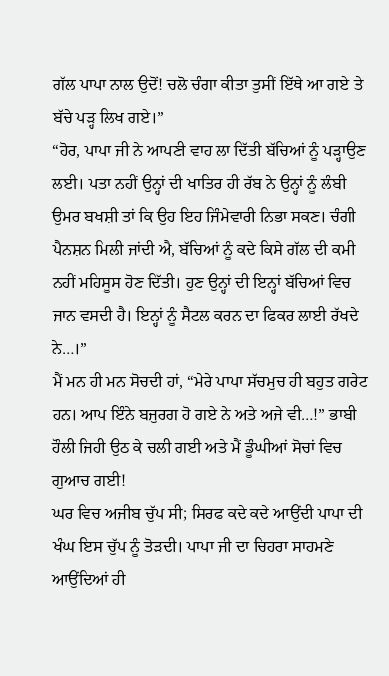ਗੱਲ ਪਾਪਾ ਨਾਲ ਉਦੋਂ! ਚਲੋ ਚੰਗਾ ਕੀਤਾ ਤੁਸੀਂ ਇੱਥੇ ਆ ਗਏ ਤੇ ਬੱਚੇ ਪੜ੍ਹ ਲਿਖ ਗਏ।”
“ਹੋਰ, ਪਾਪਾ ਜੀ ਨੇ ਆਪਣੀ ਵਾਹ ਲਾ ਦਿੱਤੀ ਬੱਚਿਆਂ ਨੂੰ ਪੜ੍ਹਾਉਣ ਲਈ। ਪਤਾ ਨਹੀਂ ਉਨ੍ਹਾਂ ਦੀ ਖਾਤਿਰ ਹੀ ਰੱਬ ਨੇ ਉਨ੍ਹਾਂ ਨੂੰ ਲੰਬੀ ਉਮਰ ਬਖਸ਼ੀ ਤਾਂ ਕਿ ਉਹ ਇਹ ਜਿੰਮੇਵਾਰੀ ਨਿਭਾ ਸਕਣ। ਚੰਗੀ ਪੈਨਸ਼ਨ ਮਿਲੀ ਜਾਂਦੀ ਐ, ਬੱਚਿਆਂ ਨੂੰ ਕਦੇ ਕਿਸੇ ਗੱਲ ਦੀ ਕਮੀ ਨਹੀਂ ਮਹਿਸੂਸ ਹੋਣ ਦਿੱਤੀ। ਹੁਣ ਉਨ੍ਹਾਂ ਦੀ ਇਨ੍ਹਾਂ ਬੱਚਿਆਂ ਵਿਚ ਜਾਨ ਵਸਦੀ ਹੈ। ਇਨ੍ਹਾਂ ਨੂੰ ਸੈਟਲ ਕਰਨ ਦਾ ਫਿਕਰ ਲਾਈ ਰੱਖਦੇ ਨੇ…।”
ਮੈਂ ਮਨ ਹੀ ਮਨ ਸੋਚਦੀ ਹਾਂ, “ਮੇਰੇ ਪਾਪਾ ਸੱਚਮੁਚ ਹੀ ਬਹੁਤ ਗਰੇਟ ਹਨ। ਆਪ ਇੰਨੇ ਬਜੁਰਗ ਹੋ ਗਏ ਨੇ ਅਤੇ ਅਜੇ ਵੀ…!” ਭਾਬੀ ਹੌਲੀ ਜਿਹੀ ਉਠ ਕੇ ਚਲੀ ਗਈ ਅਤੇ ਮੈਂ ਡੂੰਘੀਆਂ ਸੋਚਾਂ ਵਿਚ ਗੁਆਚ ਗਈ!
ਘਰ ਵਿਚ ਅਜੀਬ ਚੁੱਪ ਸੀ; ਸਿਰਫ ਕਦੇ ਕਦੇ ਆਉਂਦੀ ਪਾਪਾ ਦੀ ਖੰਘ ਇਸ ਚੁੱਪ ਨੂੰ ਤੋੜਦੀ। ਪਾਪਾ ਜੀ ਦਾ ਚਿਹਰਾ ਸਾਹਮਣੇ ਆਉਂਦਿਆਂ ਹੀ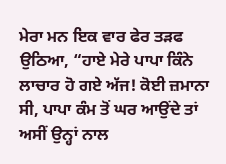ਮੇਰਾ ਮਨ ਇਕ ਵਾਰ ਫੇਰ ਤੜਫ ਉਠਿਆ, “ਹਾਏ ਮੇਰੇ ਪਾਪਾ ਕਿੰਨੇ ਲਾਚਾਰ ਹੋ ਗਏ ਅੱਜ! ਕੋਈ ਜ਼ਮਾਨਾ ਸੀ, ਪਾਪਾ ਕੰਮ ਤੋਂ ਘਰ ਆਉਂਦੇ ਤਾਂ ਅਸੀਂ ਉਨ੍ਹਾਂ ਨਾਲ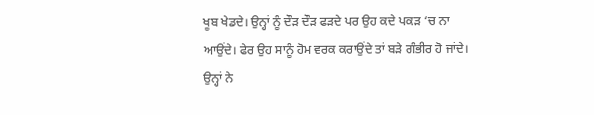ਖੂਬ ਖੇਡਦੇ। ਉਨ੍ਹਾਂ ਨੂੰ ਦੌੜ ਦੌੜ ਫੜਦੇ ਪਰ ਉਹ ਕਦੇ ਪਕੜ ‘ਚ ਨਾ ਆਉਂਦੇ। ਫੇਰ ਉਹ ਸਾਨੂੰ ਹੋਮ ਵਰਕ ਕਰਾਉਂਦੇ ਤਾਂ ਬੜੇ ਗੰਭੀਰ ਹੋ ਜਾਂਦੇ। ਉਨ੍ਹਾਂ ਨੇ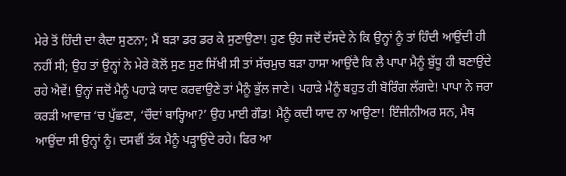ਮੇਰੇ ਤੋਂ ਹਿੰਦੀ ਦਾ ਕੈਦਾ ਸੁਣਨਾ; ਮੈਂ ਬੜਾ ਡਰ ਡਰ ਕੇ ਸੁਣਾਉਣਾ! ਹੁਣ ਉਹ ਜਦੋਂ ਦੱਸਦੇ ਨੇ ਕਿ ਉਨ੍ਹਾਂ ਨੂੰ ਤਾਂ ਹਿੰਦੀ ਆਉਂਦੀ ਹੀ ਨਹੀਂ ਸੀ; ਉਹ ਤਾਂ ਉਨ੍ਹਾਂ ਨੇ ਮੇਰੇ ਕੋਲੋਂ ਸੁਣ ਸੁਣ ਸਿੱਖੀ ਸੀ ਤਾਂ ਸੱਚਮੁਚ ਬੜਾ ਹਾਸਾ ਆਉਂਦੈ ਕਿ ਲੈ ਪਾਪਾ ਮੈਨੂੰ ਬੁੱਧੂ ਹੀ ਬਣਾਉਂਦੇ ਰਹੇ ਐਵੇਂ! ਉਨ੍ਹਾਂ ਜਦੋਂ ਮੈਨੂੰ ਪਹਾੜੇ ਯਾਦ ਕਰਵਾਉਣੇ ਤਾਂ ਮੈਨੂੰ ਭੁੱਲ ਜਾਣੇ। ਪਹਾੜੇ ਮੈਨੂੰ ਬਹੁਤ ਹੀ ਬੋਰਿੰਗ ਲੱਗਦੇ! ਪਾਪਾ ਨੇ ਜਰਾ ਕਰੜੀ ਆਵਾਜ਼ ‘ਚ ਪੁੱਛਣਾ, ‘ਚੌਦਾਂ ਬਾਰ੍ਹਿਆ?’ ਉਹ ਮਾਈ ਗੌਡ! ਮੈਨੂੰ ਕਦੀ ਯਾਦ ਨਾ ਆਉਣਾ! ਇੰਜੀਨੀਅਰ ਸਨ, ਮੈਥ ਆਉਂਦਾ ਸੀ ਉਨ੍ਹਾਂ ਨੂੰ। ਦਸਵੀਂ ਤੱਕ ਮੈਨੂੰ ਪੜ੍ਹਾਉਂਦੇ ਰਹੇ। ਫਿਰ ਆ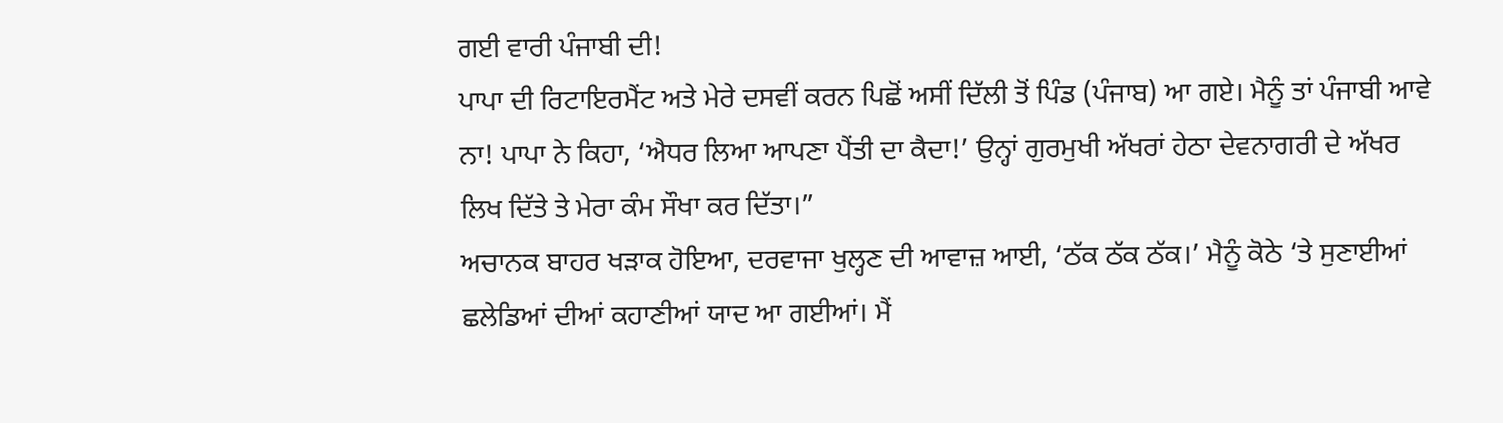ਗਈ ਵਾਰੀ ਪੰਜਾਬੀ ਦੀ!
ਪਾਪਾ ਦੀ ਰਿਟਾਇਰਮੈਂਟ ਅਤੇ ਮੇਰੇ ਦਸਵੀਂ ਕਰਨ ਪਿਛੋਂ ਅਸੀਂ ਦਿੱਲੀ ਤੋਂ ਪਿੰਡ (ਪੰਜਾਬ) ਆ ਗਏ। ਮੈਨੂੰ ਤਾਂ ਪੰਜਾਬੀ ਆਵੇ ਨਾ! ਪਾਪਾ ਨੇ ਕਿਹਾ, ‘ਐਧਰ ਲਿਆ ਆਪਣਾ ਪੈਂਤੀ ਦਾ ਕੈਦਾ!’ ਉਨ੍ਹਾਂ ਗੁਰਮੁਖੀ ਅੱਖਰਾਂ ਹੇਠਾ ਦੇਵਨਾਗਰੀ ਦੇ ਅੱਖਰ ਲਿਖ ਦਿੱਤੇ ਤੇ ਮੇਰਾ ਕੰਮ ਸੌਖਾ ਕਰ ਦਿੱਤਾ।”
ਅਚਾਨਕ ਬਾਹਰ ਖੜਾਕ ਹੋਇਆ, ਦਰਵਾਜਾ ਖੁਲ੍ਹਣ ਦੀ ਆਵਾਜ਼ ਆਈ, ‘ਠੱਕ ਠੱਕ ਠੱਕ।’ ਮੈਨੂੰ ਕੋਠੇ ‘ਤੇ ਸੁਣਾਈਆਂ ਛਲੇਡਿਆਂ ਦੀਆਂ ਕਹਾਣੀਆਂ ਯਾਦ ਆ ਗਈਆਂ। ਮੈਂ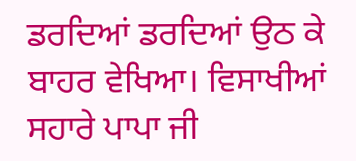ਡਰਦਿਆਂ ਡਰਦਿਆਂ ਉਠ ਕੇ ਬਾਹਰ ਵੇਖਿਆ। ਵਿਸਾਖੀਆਂ ਸਹਾਰੇ ਪਾਪਾ ਜੀ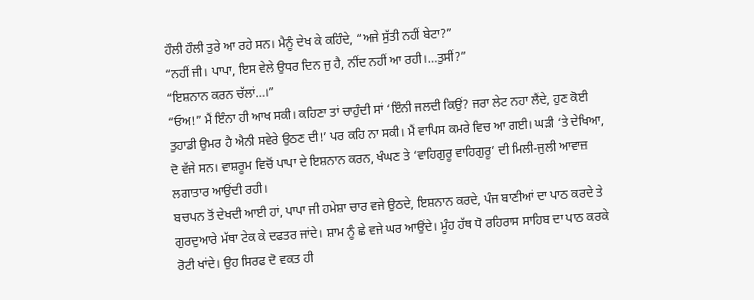ਹੌਲੀ ਹੌਲੀ ਤੁਰੇ ਆ ਰਹੇ ਸਨ। ਮੈਨੂੰ ਦੇਖ ਕੇ ਕਹਿੰਦੇ, “ਅਜੇ ਸੁੱਤੀ ਨਹੀਂ ਬੇਟਾ?”
“ਨਹੀਂ ਜੀ। ਪਾਪਾ, ਇਸ ਵੇਲੇ ਉਧਰ ਦਿਨ ਜੁ ਹੈ, ਨੀਂਦ ਨਹੀਂ ਆ ਰਹੀ।…ਤੁਸੀਂ?”
“ਇਸ਼ਨਾਨ ਕਰਨ ਚੱਲਾਂ…।”
“ਓਅ!” ਮੈਂ ਇੰਨਾ ਹੀ ਆਖ ਸਕੀ। ਕਹਿਣਾ ਤਾਂ ਚਾਹੁੰਦੀ ਸਾਂ ‘ਇੰਨੀ ਜਲਦੀ ਕਿਉਂ? ਜਰਾ ਲੇਟ ਨਹਾ ਲੈਂਦੇ, ਹੁਣ ਕੋਈ ਤੁਹਾਡੀ ਉਮਰ ਹੈ ਐਨੀ ਸਵੇਰੇ ਉਠਣ ਦੀ!’ ਪਰ ਕਹਿ ਨਾ ਸਕੀ। ਮੈਂ ਵਾਪਿਸ ਕਮਰੇ ਵਿਚ ਆ ਗਈ। ਘੜੀ ‘ਤੇ ਦੇਖਿਆ, ਦੋ ਵੱਜੇ ਸਨ। ਵਾਸ਼ਰੂਮ ਵਿਚੋਂ ਪਾਪਾ ਦੇ ਇਸ਼ਨਾਨ ਕਰਨ, ਖੰਘਣ ਤੇ ‘ਵਾਹਿਗੁਰੂ ਵਾਹਿਗੁਰੂ’ ਦੀ ਮਿਲੀ-ਜੁਲੀ ਆਵਾਜ਼ ਲਗਾਤਾਰ ਆਉਂਦੀ ਰਹੀ।
ਬਚਪਨ ਤੋਂ ਦੇਖਦੀ ਆਈ ਹਾਂ, ਪਾਪਾ ਜੀ ਹਮੇਸ਼ਾ ਚਾਰ ਵਜੇ ਉਠਦੇ, ਇਸ਼ਨਾਨ ਕਰਦੇ, ਪੰਜ ਬਾਣੀਆਂ ਦਾ ਪਾਠ ਕਰਦੇ ਤੇ ਗੁਰਦੁਆਰੇ ਮੱਥਾ ਟੇਕ ਕੇ ਦਫਤਰ ਜਾਂਦੇ। ਸ਼ਾਮ ਨੂੰ ਛੇ ਵਜੇ ਘਰ ਆਉਂਦੇ। ਮੂੰਹ ਹੱਥ ਧੋ ਰਹਿਰਾਸ ਸਾਹਿਬ ਦਾ ਪਾਠ ਕਰਕੇ ਰੋਟੀ ਖਾਂਦੇ। ਉਹ ਸਿਰਫ ਦੋ ਵਕਤ ਹੀ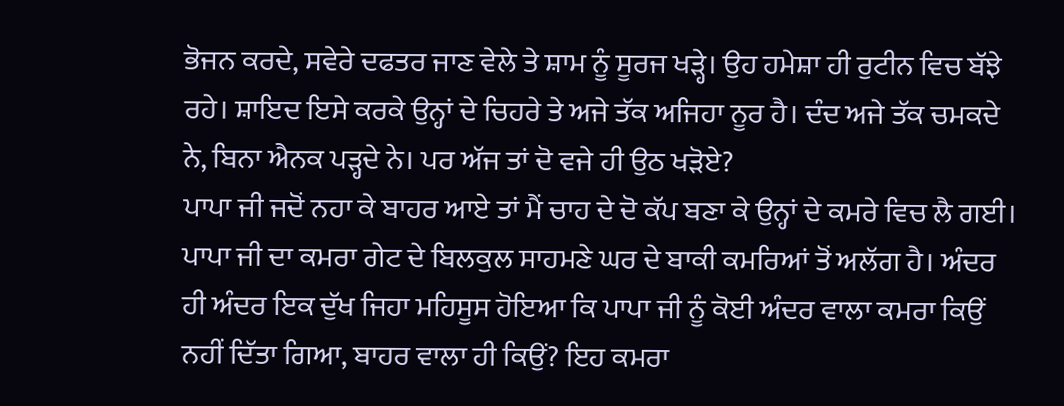ਭੋਜਨ ਕਰਦੇ, ਸਵੇਰੇ ਦਫਤਰ ਜਾਣ ਵੇਲੇ ਤੇ ਸ਼ਾਮ ਨੂੰ ਸੂਰਜ ਖੜ੍ਹੇ। ਉਹ ਹਮੇਸ਼ਾ ਹੀ ਰੁਟੀਨ ਵਿਚ ਬੱਝੇ ਰਹੇ। ਸ਼ਾਇਦ ਇਸੇ ਕਰਕੇ ਉਨ੍ਹਾਂ ਦੇ ਚਿਹਰੇ ਤੇ ਅਜੇ ਤੱਕ ਅਜਿਹਾ ਨੂਰ ਹੈ। ਦੰਦ ਅਜੇ ਤੱਕ ਚਮਕਦੇ ਨੇ, ਬਿਨਾ ਐਨਕ ਪੜ੍ਹਦੇ ਨੇ। ਪਰ ਅੱਜ ਤਾਂ ਦੋ ਵਜੇ ਹੀ ਉਠ ਖੜੋਏ?
ਪਾਪਾ ਜੀ ਜਦੋਂ ਨਹਾ ਕੇ ਬਾਹਰ ਆਏ ਤਾਂ ਮੈਂ ਚਾਹ ਦੇ ਦੋ ਕੱਪ ਬਣਾ ਕੇ ਉਨ੍ਹਾਂ ਦੇ ਕਮਰੇ ਵਿਚ ਲੈ ਗਈ। ਪਾਪਾ ਜੀ ਦਾ ਕਮਰਾ ਗੇਟ ਦੇ ਬਿਲਕੁਲ ਸਾਹਮਣੇ ਘਰ ਦੇ ਬਾਕੀ ਕਮਰਿਆਂ ਤੋਂ ਅਲੱਗ ਹੈ। ਅੰਦਰ ਹੀ ਅੰਦਰ ਇਕ ਦੁੱਖ ਜਿਹਾ ਮਹਿਸੂਸ ਹੋਇਆ ਕਿ ਪਾਪਾ ਜੀ ਨੂੰ ਕੋਈ ਅੰਦਰ ਵਾਲਾ ਕਮਰਾ ਕਿਉਂ ਨਹੀਂ ਦਿੱਤਾ ਗਿਆ, ਬਾਹਰ ਵਾਲਾ ਹੀ ਕਿਉਂ? ਇਹ ਕਮਰਾ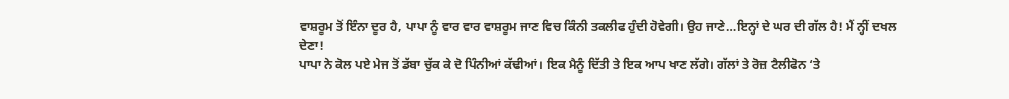ਵਾਸ਼ਰੂਮ ਤੋਂ ਇੰਨਾ ਦੂਰ ਹੈ, ਪਾਪਾ ਨੂੰ ਵਾਰ ਵਾਰ ਵਾਸ਼ਰੂਮ ਜਾਣ ਵਿਚ ਕਿੰਨੀ ਤਕਲੀਫ ਹੁੰਦੀ ਹੋਵੇਗੀ। ਉਹ ਜਾਣੇ…ਇਨ੍ਹਾਂ ਦੇ ਘਰ ਦੀ ਗੱਲ ਹੈ! ਮੈਂ ਨ੍ਹੀਂ ਦਖਲ ਦੇਣਾ!
ਪਾਪਾ ਨੇ ਕੋਲ ਪਏ ਮੇਜ ਤੋਂ ਡੱਬਾ ਚੁੱਕ ਕੇ ਦੋ ਪਿੰਨੀਆਂ ਕੱਢੀਆਂ। ਇਕ ਮੈਨੂੰ ਦਿੱਤੀ ਤੇ ਇਕ ਆਪ ਖਾਣ ਲੱਗੇ। ਗੱਲਾਂ ਤੇ ਰੋਜ਼ ਟੈਲੀਫੋਨ ‘ਤੇ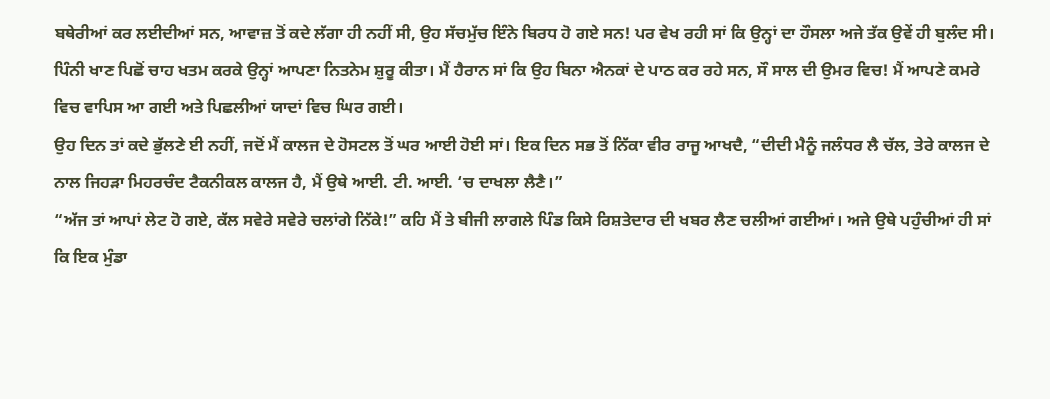ਬਥੇਰੀਆਂ ਕਰ ਲਈਦੀਆਂ ਸਨ, ਆਵਾਜ਼ ਤੋਂ ਕਦੇ ਲੱਗਾ ਹੀ ਨਹੀਂ ਸੀ, ਉਹ ਸੱਚਮੁੱਚ ਇੰਨੇ ਬਿਰਧ ਹੋ ਗਏ ਸਨ! ਪਰ ਵੇਖ ਰਹੀ ਸਾਂ ਕਿ ਉਨ੍ਹਾਂ ਦਾ ਹੌਸਲਾ ਅਜੇ ਤੱਕ ਉਵੇਂ ਹੀ ਬੁਲੰਦ ਸੀ। ਪਿੰਨੀ ਖਾਣ ਪਿਛੋਂ ਚਾਹ ਖਤਮ ਕਰਕੇ ਉਨ੍ਹਾਂ ਆਪਣਾ ਨਿਤਨੇਮ ਸ਼ੁਰੂ ਕੀਤਾ। ਮੈਂ ਹੈਰਾਨ ਸਾਂ ਕਿ ਉਹ ਬਿਨਾ ਐਨਕਾਂ ਦੇ ਪਾਠ ਕਰ ਰਹੇ ਸਨ, ਸੌ ਸਾਲ ਦੀ ਉਮਰ ਵਿਚ! ਮੈਂ ਆਪਣੇ ਕਮਰੇ ਵਿਚ ਵਾਪਿਸ ਆ ਗਈ ਅਤੇ ਪਿਛਲੀਆਂ ਯਾਦਾਂ ਵਿਚ ਘਿਰ ਗਈ।
ਉਹ ਦਿਨ ਤਾਂ ਕਦੇ ਭੁੱਲਣੇ ਈ ਨਹੀਂ, ਜਦੋਂ ਮੈਂ ਕਾਲਜ ਦੇ ਹੋਸਟਲ ਤੋਂ ਘਰ ਆਈ ਹੋਈ ਸਾਂ। ਇਕ ਦਿਨ ਸਭ ਤੋਂ ਨਿੱਕਾ ਵੀਰ ਰਾਜੂ ਆਖਦੈ, “ਦੀਦੀ ਮੈਨੂੰ ਜਲੰਧਰ ਲੈ ਚੱਲ, ਤੇਰੇ ਕਾਲਜ ਦੇ ਨਾਲ ਜਿਹੜਾ ਮਿਹਰਚੰਦ ਟੈਕਨੀਕਲ ਕਾਲਜ ਹੈ, ਮੈਂ ਉਥੇ ਆਈ. ਟੀ. ਆਈ. ‘ਚ ਦਾਖਲਾ ਲੈਣੈ।”
“ਅੱਜ ਤਾਂ ਆਪਾਂ ਲੇਟ ਹੋ ਗਏ, ਕੱਲ ਸਵੇਰੇ ਸਵੇਰੇ ਚਲਾਂਗੇ ਨਿੱਕੇ!” ਕਹਿ ਮੈਂ ਤੇ ਬੀਜੀ ਲਾਗਲੇ ਪਿੰਡ ਕਿਸੇ ਰਿਸ਼ਤੇਦਾਰ ਦੀ ਖਬਰ ਲੈਣ ਚਲੀਆਂ ਗਈਆਂ। ਅਜੇ ਉਥੇ ਪਹੁੰਚੀਆਂ ਹੀ ਸਾਂ ਕਿ ਇਕ ਮੁੰਡਾ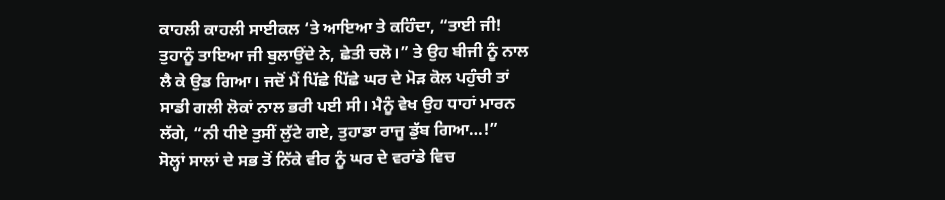ਕਾਹਲੀ ਕਾਹਲੀ ਸਾਈਕਲ ‘ਤੇ ਆਇਆ ਤੇ ਕਹਿੰਦਾ, “ਤਾਈ ਜੀ! ਤੁਹਾਨੂੰ ਤਾਇਆ ਜੀ ਬੁਲਾਉਂਦੇ ਨੇ, ਛੇਤੀ ਚਲੋ।” ਤੇ ਉਹ ਬੀਜੀ ਨੂੰ ਨਾਲ ਲੈ ਕੇ ਉਡ ਗਿਆ। ਜਦੋਂ ਮੈਂ ਪਿੱਛੇ ਪਿੱਛੇ ਘਰ ਦੇ ਮੋੜ ਕੋਲ ਪਹੁੰਚੀ ਤਾਂ ਸਾਡੀ ਗਲੀ ਲੋਕਾਂ ਨਾਲ ਭਰੀ ਪਈ ਸੀ। ਮੈਨੂੰ ਵੇਖ ਉਹ ਧਾਹਾਂ ਮਾਰਨ ਲੱਗੇ, “ਨੀ ਧੀਏ ਤੁਸੀਂ ਲੁੱਟੇ ਗਏ, ਤੁਹਾਡਾ ਰਾਜੂ ਡੁੱਬ ਗਿਆ…!”
ਸੋਲ੍ਹਾਂ ਸਾਲਾਂ ਦੇ ਸਭ ਤੋਂ ਨਿੱਕੇ ਵੀਰ ਨੂੰ ਘਰ ਦੇ ਵਰਾਂਡੇ ਵਿਚ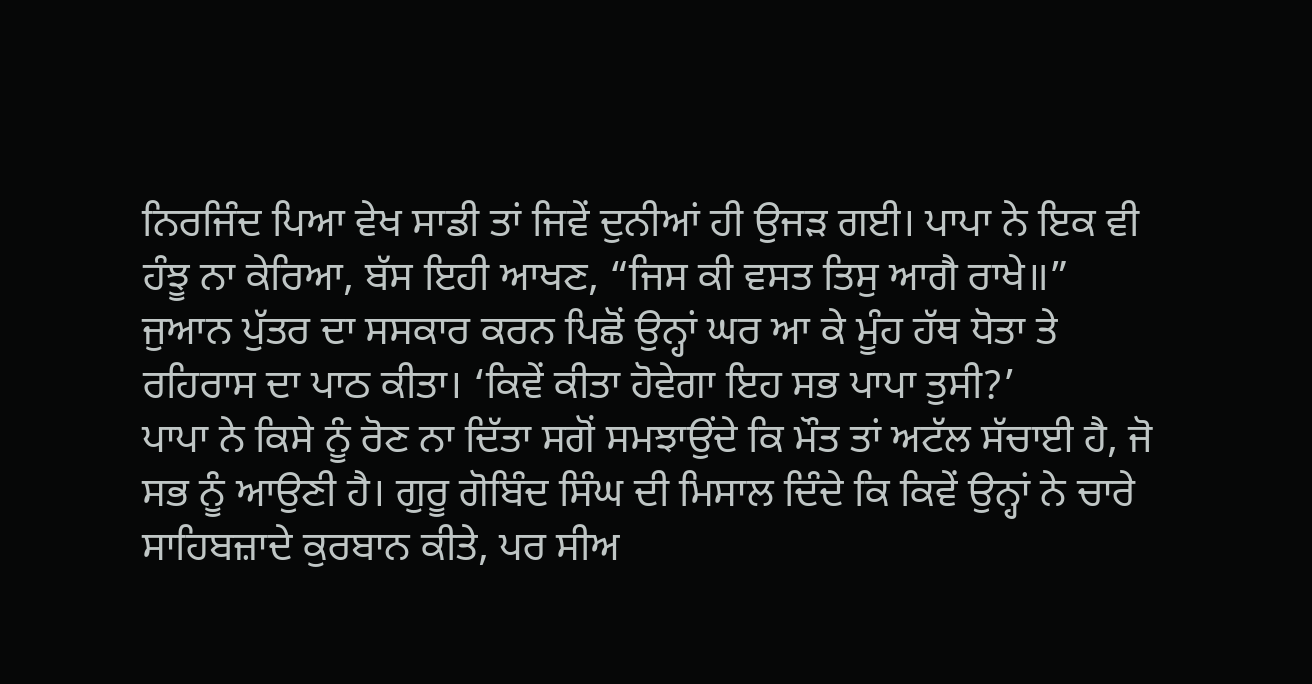ਨਿਰਜਿੰਦ ਪਿਆ ਵੇਖ ਸਾਡੀ ਤਾਂ ਜਿਵੇਂ ਦੁਨੀਆਂ ਹੀ ਉਜੜ ਗਈ। ਪਾਪਾ ਨੇ ਇਕ ਵੀ ਹੰਝੂ ਨਾ ਕੇਰਿਆ, ਬੱਸ ਇਹੀ ਆਖਣ, “ਜਿਸ ਕੀ ਵਸਤ ਤਿਸੁ ਆਗੈ ਰਾਖੇ॥”
ਜੁਆਨ ਪੁੱਤਰ ਦਾ ਸਸਕਾਰ ਕਰਨ ਪਿਛੋਂ ਉਨ੍ਹਾਂ ਘਰ ਆ ਕੇ ਮੂੰਹ ਹੱਥ ਧੋਤਾ ਤੇ ਰਹਿਰਾਸ ਦਾ ਪਾਠ ਕੀਤਾ। ‘ਕਿਵੇਂ ਕੀਤਾ ਹੋਵੇਗਾ ਇਹ ਸਭ ਪਾਪਾ ਤੁਸੀ?’
ਪਾਪਾ ਨੇ ਕਿਸੇ ਨੂੰ ਰੋਣ ਨਾ ਦਿੱਤਾ ਸਗੋਂ ਸਮਝਾਉਂਦੇ ਕਿ ਮੌਤ ਤਾਂ ਅਟੱਲ ਸੱਚਾਈ ਹੈ, ਜੋ ਸਭ ਨੂੰ ਆਉਣੀ ਹੈ। ਗੁਰੂ ਗੋਬਿੰਦ ਸਿੰਘ ਦੀ ਮਿਸਾਲ ਦਿੰਦੇ ਕਿ ਕਿਵੇਂ ਉਨ੍ਹਾਂ ਨੇ ਚਾਰੇ ਸਾਹਿਬਜ਼ਾਦੇ ਕੁਰਬਾਨ ਕੀਤੇ, ਪਰ ਸੀਅ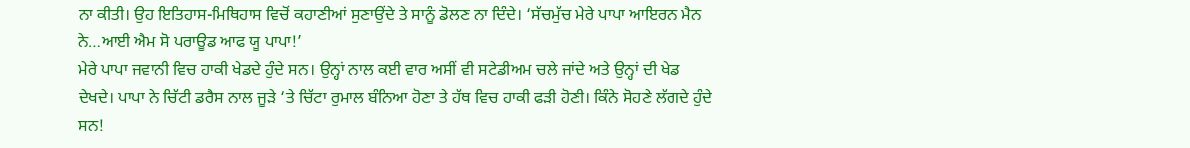ਨਾ ਕੀਤੀ। ਉਹ ਇਤਿਹਾਸ-ਮਿਥਿਹਾਸ ਵਿਚੋਂ ਕਹਾਣੀਆਂ ਸੁਣਾਉਂਦੇ ਤੇ ਸਾਨੂੰ ਡੋਲਣ ਨਾ ਦਿੰਦੇ। ‘ਸੱਚਮੁੱਚ ਮੇਰੇ ਪਾਪਾ ਆਇਰਨ ਮੈਨ ਨੇ…ਆਈ ਐਮ ਸੋ ਪਰਾਊਡ ਆਫ ਯੂ ਪਾਪਾ!’
ਮੇਰੇ ਪਾਪਾ ਜਵਾਨੀ ਵਿਚ ਹਾਕੀ ਖੇਡਦੇ ਹੁੰਦੇ ਸਨ। ਉਨ੍ਹਾਂ ਨਾਲ ਕਈ ਵਾਰ ਅਸੀਂ ਵੀ ਸਟੇਡੀਅਮ ਚਲੇ ਜਾਂਦੇ ਅਤੇ ਉਨ੍ਹਾਂ ਦੀ ਖੇਡ ਦੇਖਦੇ। ਪਾਪਾ ਨੇ ਚਿੱਟੀ ਡਰੈਸ ਨਾਲ ਜੂੜੇ ‘ਤੇ ਚਿੱਟਾ ਰੁਮਾਲ ਬੰਨਿਆ ਹੋਣਾ ਤੇ ਹੱਥ ਵਿਚ ਹਾਕੀ ਫੜੀ ਹੋਣੀ। ਕਿੰਨੇ ਸੋਹਣੇ ਲੱਗਦੇ ਹੁੰਦੇ ਸਨ!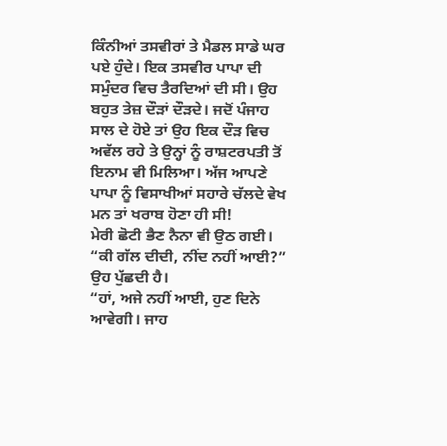ਕਿੰਨੀਆਂ ਤਸਵੀਰਾਂ ਤੇ ਮੈਡਲ ਸਾਡੇ ਘਰ ਪਏ ਹੁੰਦੇ। ਇਕ ਤਸਵੀਰ ਪਾਪਾ ਦੀ ਸਮੁੰਦਰ ਵਿਚ ਤੈਰਦਿਆਂ ਦੀ ਸੀ। ਉਹ ਬਹੁਤ ਤੇਜ਼ ਦੌੜਾਂ ਦੌੜਦੇ। ਜਦੋਂ ਪੰਜਾਹ ਸਾਲ ਦੇ ਹੋਏ ਤਾਂ ਉਹ ਇਕ ਦੌੜ ਵਿਚ ਅਵੱਲ ਰਹੇ ਤੇ ਉਨ੍ਹਾਂ ਨੂੰ ਰਾਸ਼ਟਰਪਤੀ ਤੋਂ ਇਨਾਮ ਵੀ ਮਿਲਿਆ। ਅੱਜ ਆਪਣੇ ਪਾਪਾ ਨੂੰ ਵਿਸਾਖੀਆਂ ਸਹਾਰੇ ਚੱਲਦੇ ਵੇਖ ਮਨ ਤਾਂ ਖਰਾਬ ਹੋਣਾ ਹੀ ਸੀ!
ਮੇਰੀ ਛੋਟੀ ਭੈਣ ਨੈਨਾ ਵੀ ਉਠ ਗਈ। “ਕੀ ਗੱਲ ਦੀਦੀ, ਨੀਂਦ ਨਹੀਂ ਆਈ?” ਉਹ ਪੁੱਛਦੀ ਹੈ।
“ਹਾਂ, ਅਜੇ ਨਹੀਂ ਆਈ, ਹੁਣ ਦਿਨੇ ਆਵੇਗੀ। ਜਾਹ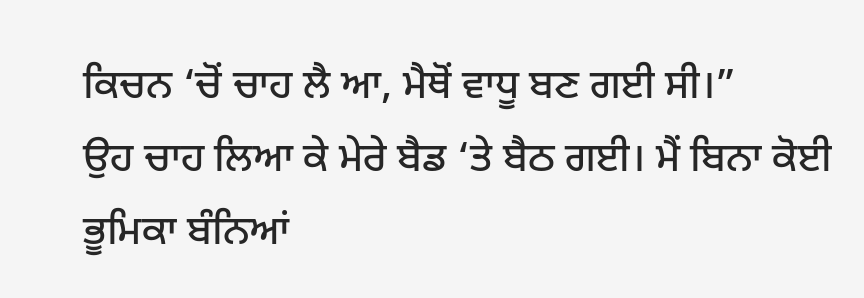ਕਿਚਨ ‘ਚੋਂ ਚਾਹ ਲੈ ਆ, ਮੈਥੋਂ ਵਾਧੂ ਬਣ ਗਈ ਸੀ।”
ਉਹ ਚਾਹ ਲਿਆ ਕੇ ਮੇਰੇ ਬੈਡ ‘ਤੇ ਬੈਠ ਗਈ। ਮੈਂ ਬਿਨਾ ਕੋਈ ਭੂਮਿਕਾ ਬੰਨਿਆਂ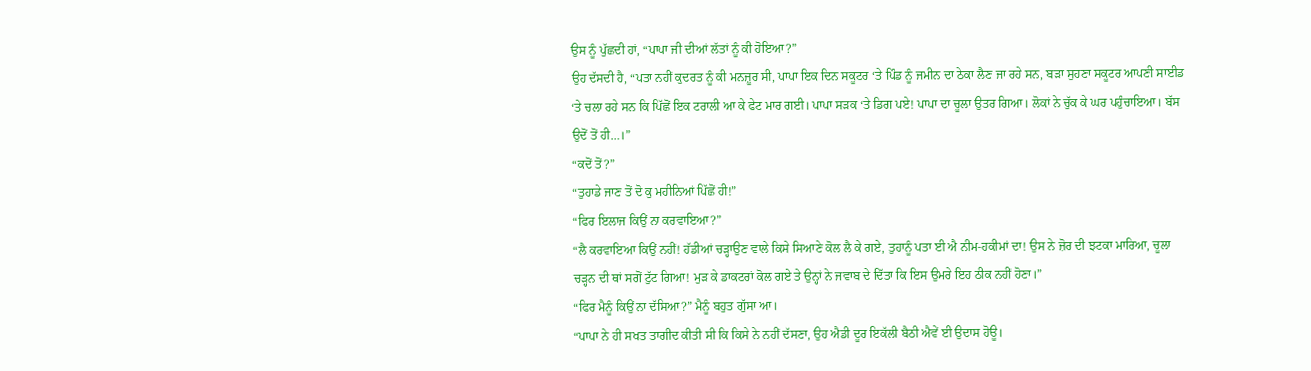ਉਸ ਨੂੰ ਪੁੱਛਦੀ ਹਾਂ, “ਪਾਪਾ ਜੀ ਦੀਆਂ ਲੱਤਾਂ ਨੂੰ ਕੀ ਹੋਇਆ?”
ਉਹ ਦੱਸਦੀ ਹੈ, “ਪਤਾ ਨਹੀਂ ਕੁਦਰਤ ਨੂੰ ਕੀ ਮਨਜ਼ੂਰ ਸੀ, ਪਾਪਾ ਇਕ ਦਿਨ ਸਕੂਟਰ ‘ਤੇ ਪਿੰਡ ਨੂੰ ਜਮੀਨ ਦਾ ਠੇਕਾ ਲੈਣ ਜਾ ਰਹੇ ਸਨ, ਬੜਾ ਸੁਹਣਾ ਸਕੂਟਰ ਆਪਣੀ ਸਾਈਡ ‘ਤੇ ਚਲਾ ਰਹੇ ਸਨ ਕਿ ਪਿੱਛੋਂ ਇਕ ਟਰਾਲੀ ਆ ਕੇ ਫੇਟ ਮਾਰ ਗਈ। ਪਾਪਾ ਸੜਕ ‘ਤੇ ਡਿਗ ਪਏ! ਪਾਪਾ ਦਾ ਚੂਲਾ ਉਤਰ ਗਿਆ। ਲੋਕਾਂ ਨੇ ਚੁੱਕ ਕੇ ਘਰ ਪਹੁੰਚਾਇਆ। ਬੱਸ ਉਦੋਂ ਤੋਂ ਹੀ…।”
“ਕਦੋਂ ਤੋਂ?”
“ਤੁਹਾਡੇ ਜਾਣ ਤੋਂ ਦੋ ਕੁ ਮਹੀਨਿਆਂ ਪਿੱਛੋਂ ਹੀ!”
“ਫਿਰ ਇਲਾਜ ਕਿਉਂ ਨਾ ਕਰਵਾਇਆ?”
“ਲੈ ਕਰਵਾਇਆ ਕਿਉਂ ਨਹੀਂ! ਹੱਡੀਆਂ ਚੜ੍ਹਾਉਣ ਵਾਲੇ ਕਿਸੇ ਸਿਆਣੇ ਕੋਲ ਲੈ ਕੇ ਗਏ, ਤੁਹਾਨੂੰ ਪਤਾ ਈ ਐ ਨੀਮ-ਹਕੀਮਾਂ ਦਾ! ਉਸ ਨੇ ਜ਼ੋਰ ਦੀ ਝਟਕਾ ਮਾਰਿਆ, ਚੂਲਾ ਚੜ੍ਹਨ ਦੀ ਥਾਂ ਸਗੋਂ ਟੁੱਟ ਗਿਆ! ਮੁੜ ਕੇ ਡਾਕਟਰਾਂ ਕੋਲ ਗਏ ਤੇ ਉਨ੍ਹਾਂ ਨੇ ਜਵਾਬ ਦੇ ਦਿੱਤਾ ਕਿ ਇਸ ਉਮਰੇ ਇਹ ਠੀਕ ਨਹੀਂ ਹੋਣਾ।”
“ਫਿਰ ਮੈਨੂੰ ਕਿਉਂ ਨਾ ਦੱਸਿਆ?” ਮੈਨੂੰ ਬਹੁਤ ਗੁੱਸਾ ਆ।
“ਪਾਪਾ ਨੇ ਹੀ ਸਖਤ ਤਾਗੀਦ ਕੀਤੀ ਸੀ ਕਿ ਕਿਸੇ ਨੇ ਨਹੀਂ ਦੱਸਣਾ, ਉਹ ਐਡੀ ਦੂਰ ਇਕੱਲੀ ਬੈਠੀ ਐਵੇਂ ਈ ਉਦਾਸ ਹੋਊ।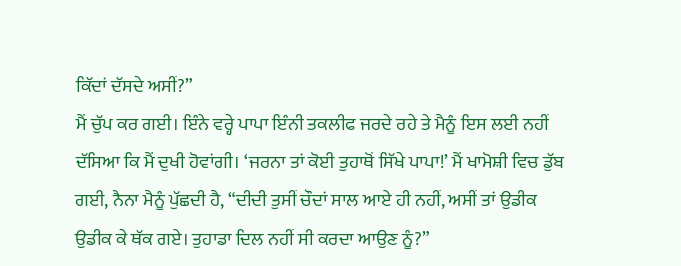ਕਿੱਦਾਂ ਦੱਸਦੇ ਅਸੀਂ?”
ਮੈਂ ਚੁੱਪ ਕਰ ਗਈ। ਇੰਨੇ ਵਰ੍ਹੇ ਪਾਪਾ ਇੰਨੀ ਤਕਲੀਫ ਜਰਦੇ ਰਹੇ ਤੇ ਮੈਨੂੰ ਇਸ ਲਈ ਨਹੀਂ ਦੱਸਿਆ ਕਿ ਮੈਂ ਦੁਖੀ ਹੋਵਾਂਗੀ। ‘ਜਰਨਾ ਤਾਂ ਕੋਈ ਤੁਹਾਥੋਂ ਸਿੱਖੇ ਪਾਪਾ!’ ਮੈਂ ਖਾਮੋਸ਼ੀ ਵਿਚ ਡੁੱਬ ਗਈ, ਨੈਨਾ ਮੈਨੂੰ ਪੁੱਛਦੀ ਹੈ, “ਦੀਦੀ ਤੁਸੀਂ ਚੌਦਾਂ ਸਾਲ ਆਏ ਹੀ ਨਹੀਂ, ਅਸੀਂ ਤਾਂ ਉਡੀਕ ਉਡੀਕ ਕੇ ਥੱਕ ਗਏ। ਤੁਹਾਡਾ ਦਿਲ ਨਹੀਂ ਸੀ ਕਰਦਾ ਆਉਣ ਨੂੰ?”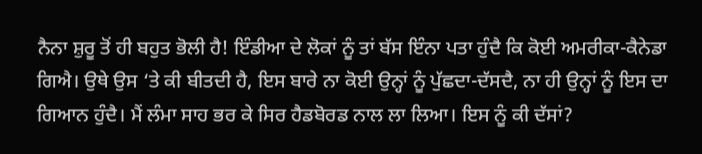ਨੈਨਾ ਸ਼ੁਰੂ ਤੋਂ ਹੀ ਬਹੁਤ ਭੋਲੀ ਹੈ! ਇੰਡੀਆ ਦੇ ਲੋਕਾਂ ਨੂੰ ਤਾਂ ਬੱਸ ਇੰਨਾ ਪਤਾ ਹੁੰਦੈ ਕਿ ਕੋਈ ਅਮਰੀਕਾ-ਕੈਨੇਡਾ ਗਿਐ। ਉਥੇ ਉਸ ‘ਤੇ ਕੀ ਬੀਤਦੀ ਹੈ, ਇਸ ਬਾਰੇ ਨਾ ਕੋਈ ਉਨ੍ਹਾਂ ਨੂੰ ਪੁੱਛਦਾ-ਦੱਸਦੈ, ਨਾ ਹੀ ਉਨ੍ਹਾਂ ਨੂੰ ਇਸ ਦਾ ਗਿਆਨ ਹੁੰਦੈ। ਮੈਂ ਲੰਮਾ ਸਾਹ ਭਰ ਕੇ ਸਿਰ ਹੈਡਬੋਰਡ ਨਾਲ ਲਾ ਲਿਆ। ਇਸ ਨੂੰ ਕੀ ਦੱਸਾਂ?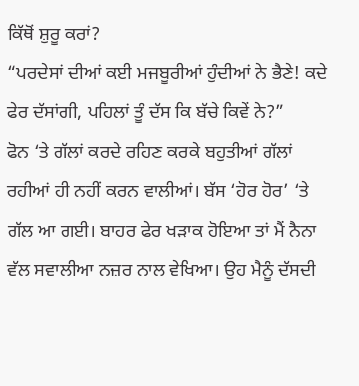ਕਿੱਥੋਂ ਸ਼ੁਰੂ ਕਰਾਂ?
“ਪਰਦੇਸਾਂ ਦੀਆਂ ਕਈ ਮਜਬੂਰੀਆਂ ਹੁੰਦੀਆਂ ਨੇ ਭੈਣੇ! ਕਦੇ ਫੇਰ ਦੱਸਾਂਗੀ, ਪਹਿਲਾਂ ਤੂੰ ਦੱਸ ਕਿ ਬੱਚੇ ਕਿਵੇਂ ਨੇ?”
ਫੋਨ ‘ਤੇ ਗੱਲਾਂ ਕਰਦੇ ਰਹਿਣ ਕਰਕੇ ਬਹੁਤੀਆਂ ਗੱਲਾਂ ਰਹੀਆਂ ਹੀ ਨਹੀਂ ਕਰਨ ਵਾਲੀਆਂ। ਬੱਸ ‘ਹੋਰ ਹੋਰ’ ‘ਤੇ ਗੱਲ ਆ ਗਈ। ਬਾਹਰ ਫੇਰ ਖੜਾਕ ਹੋਇਆ ਤਾਂ ਮੈਂ ਨੈਨਾ ਵੱਲ ਸਵਾਲੀਆ ਨਜ਼ਰ ਨਾਲ ਵੇਖਿਆ। ਉਹ ਮੈਨੂੰ ਦੱਸਦੀ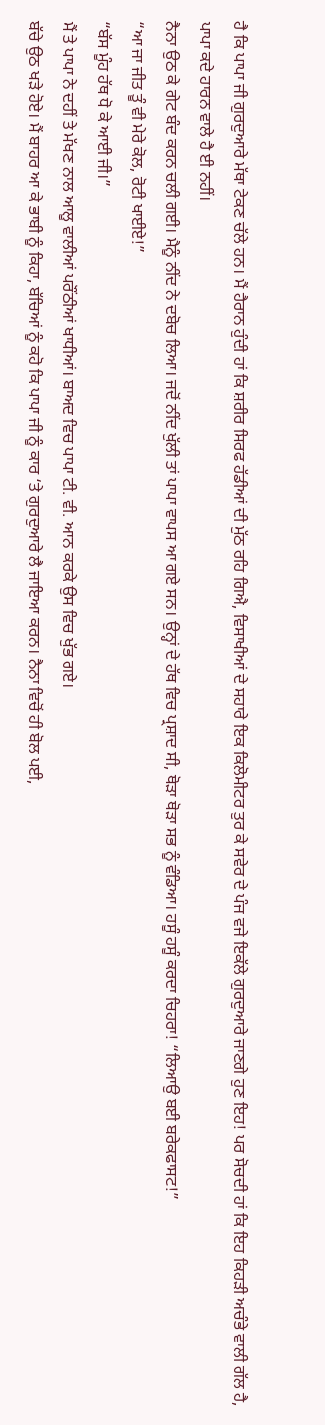ਹੈ ਕਿ ਪਾਪਾ ਜੀ ਗੁਰਦੁਆਰੇ ਮੱਥਾ ਟੇਕਣ ਚੱਲੇ ਹਨ। ਮੈਂ ਹੈਰਾਨ ਹੁੰਦੀ ਹਾਂ ਕਿ ਸ਼ਰੀਰ ਸਿਰਫ ਹੱਡੀਆਂ ਦੀ ਮੁੱਠ ਰਹਿ ਗਿਐ, ਵਿਸਾਖੀਆਂ ਦੇ ਸਹਾਰੇ ਇਕ ਕਿਲੋਮੀਟਰ ਤੁਰ ਕੇ ਸਵੇਰ ਦੇ ਪੰਜ ਵਜੇ ਇਕੱਲੇ ਗੁਰਦੁਆਰੇ ਜਾਣਗੇ ਹੁਣ ਇਹ! ਪਰ ਸੋਚਦੀ ਹਾਂ ਕਿ ਇਹ ਕਿਹੜੀ ਅਚੰਭੇ ਵਾਲੀ ਗੱਲ ਹੈ, ਪਾਪਾ ਕਦੇ ਹਾਰਨ ਵਾਲੇ ਹੈ ਈ ਨਹੀਂ।
ਨੈਨਾ ਉਠ ਕੇ ਗੇਟ ਬੰਦ ਕਰਨ ਚਲੀ ਗਈ। ਮੈਨੂੰ ਨੀਂਦ ਨੇ ਦਬੋਚ ਲਿਆ। ਜਦੋਂ ਨੀਂਦ ਖੁੱਲੀ ਤਾਂ ਪਾਪਾ ਵਾਪਸ ਆ ਗਏ ਸਨ। ਉਨ੍ਹਾਂ ਦੇ ਹੱਥ ਵਿਚ ਪ੍ਰਸ਼ਾਦ ਸੀ, ਥੋੜਾ ਥੋੜਾ ਸਭ ਨੂੰ ਵੰਡਿਆ। ਹਸੂੰ ਹਸੂੰ ਕਰਦਾ ਚਿਹਰਾ! “ਲਿਆਉ ਬਈ ਬਰੇਕਫਾਸਟ!”
“ਆ ਜਾ ਜੀਤ ਤੂੰ ਵੀ ਮੇਰੇ ਕੋਲ, ਰੋਟੀ ਖਾਈਏ!”
“ਬੱਸ ਮੂੰਹ ਹੱਥ ਧੋ ਕੇ ਆਈ ਜੀ।”
ਮੈਂ ਤੇ ਪਾਪਾ ਨੇ ਦਹੀਂ ਤੇ ਮੱਖਣ ਨਾਲ ਆਲੂ ਵਾਲੀਆਂ ਪਰੌਂਠੀਆਂ ਖਾਧੀਆਂ। ਬਾਅਦ ਵਿਚ ਪਾਪਾ ਟੀ. ਵੀ. ਆਨ ਕਰਕੇ ਉਸ ਵਿਚ ਖੁੱਭ ਗਏ।
ਬੱਚੇ ਉਠ ਖੜੇ ਹੋਏ। ਮੈਂ ਬਾਹਰ ਆ ਕੇ ਭਾਬੀ ਨੂੰ ਕਿਹਾ, ਬੱਚਿਆਂ ਨੂੰ ਕਹੋ ਕਿ ਪਾਪਾ ਜੀ ਨੂੰ ਕਾਰ ‘ਤੇ ਗੁਰਦੁਆਰੇ ਲੈ ਜਾਇਆ ਕਰਨ। ਨੈਨਾ ਵਿਚੋਂ ਹੀ ਬੋਲ ਪਈ,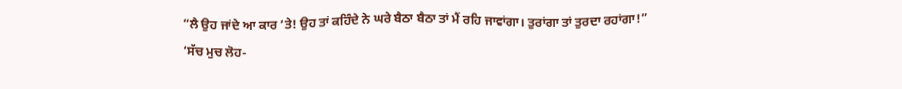“ਲੈ ਉਹ ਜਾਂਦੇ ਆ ਕਾਰ ‘ਤੇ! ਉਹ ਤਾਂ ਕਹਿੰਦੇ ਨੇ ਘਰੇ ਬੈਠਾ ਬੈਠਾ ਤਾਂ ਮੈਂ ਰਹਿ ਜਾਵਾਂਗਾ। ਤੁਰਾਂਗਾ ਤਾਂ ਤੁਰਦਾ ਰਹਾਂਗਾ!”
‘ਸੱਚ ਮੁਚ ਲੋਹ-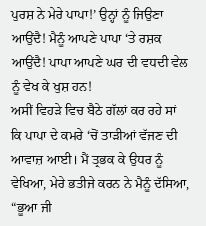ਪੁਰਸ਼ ਨੇ ਮੇਰੇ ਪਾਪਾ!’ ਉਨ੍ਹਾਂ ਨੂੰ ਜਿਉਣਾ ਆਉਂਦੈ! ਮੈਨੂੰ ਆਪਣੇ ਪਾਪਾ ‘ਤੇ ਰਸ਼ਕ ਆਉਂਦੈ! ਪਾਪਾ ਆਪਣੇ ਘਰ ਦੀ ਵਧਦੀ ਵੇਲ ਨੂੰ ਵੇਖ ਕੇ ਖੁਸ਼ ਹਨ!
ਅਸੀਂ ਵਿਹੜੇ ਵਿਚ ਬੈਠੇ ਗੱਲਾਂ ਕਰ ਰਹੇ ਸਾਂ ਕਿ ਪਾਪਾ ਦੇ ਕਮਰੇ ‘ਚੋਂ ਤਾੜੀਆਂ ਵੱਜਣ ਦੀ ਆਵਾਜ਼ ਆਈ। ਮੈਂ ਤ੍ਰਭਕ ਕੇ ਉਧਰ ਨੂੰ ਵੇਖਿਆ, ਮੇਰੇ ਭਤੀਜੇ ਕਰਨ ਨੇ ਮੈਨੂੰ ਦੱਸਿਆ, “ਭੂਆ ਜੀ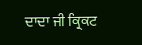ਦਾਦਾ ਜੀ ਕ੍ਰਿਕਟ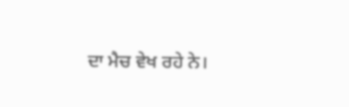ਦਾ ਮੈਚ ਵੇਖ ਰਹੇ ਨੇ।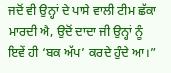ਜਦੋਂ ਵੀ ਉਨ੍ਹਾਂ ਦੇ ਪਾਸੇ ਵਾਲੀ ਟੀਮ ਛੱਕਾ ਮਾਰਦੀ ਐ, ਉਦੋਂ ਦਾਦਾ ਜੀ ਉਨ੍ਹਾਂ ਨੂੰ ਇਵੇਂ ਹੀ ‘ਬਕ ਅੱਪ’ ਕਰਦੇ ਹੁੰਦੇ ਆ।”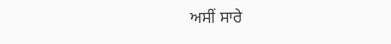ਅਸੀਂ ਸਾਰੇ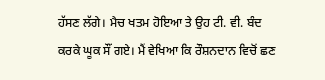ਹੱਸਣ ਲੱਗੇ। ਮੈਚ ਖਤਮ ਹੋਇਆ ਤੇ ਉਹ ਟੀ. ਵੀ. ਬੰਦ ਕਰਕੇ ਘੂਕ ਸੌਂ ਗਏ। ਮੈਂ ਵੇਖਿਆ ਕਿ ਰੌਸ਼ਨਦਾਨ ਵਿਚੋਂ ਛਣ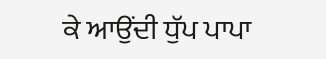ਕੇ ਆਉਂਦੀ ਧੁੱਪ ਪਾਪਾ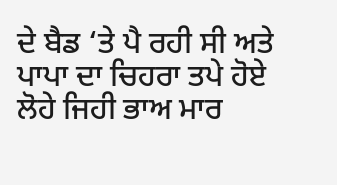ਦੇ ਬੈਡ ‘ਤੇ ਪੈ ਰਹੀ ਸੀ ਅਤੇ ਪਾਪਾ ਦਾ ਚਿਹਰਾ ਤਪੇ ਹੋਏ ਲੋਹੇ ਜਿਹੀ ਭਾਅ ਮਾਰ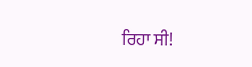ਰਿਹਾ ਸੀ!